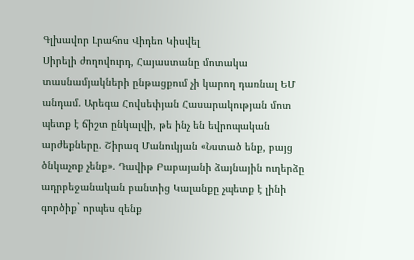Գլխավոր Լրահոս Վիդեո Կիսվել
Սիրելի ժողովուրդ, Հայաստանը մոտակա տասնամյակների ընթացքում չի կարող դառնալ ԵՄ անդամ. Արեգա Հովսեփյան Հասարակության մոտ պետք է ճիշտ ընկալվի, թե ինչ են եվրոպական արժեքները. Շիրազ Մանուկյան «Նստած ենք, բայց ծնկաչոք չենք». Դավիթ Բաբայանի ձայնային ուղերձը ադրբեջանական բանտից Կալանքը չպետք է լինի գործիք` որպես զենք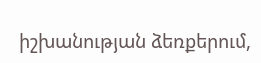իշխանության ձեռքերում,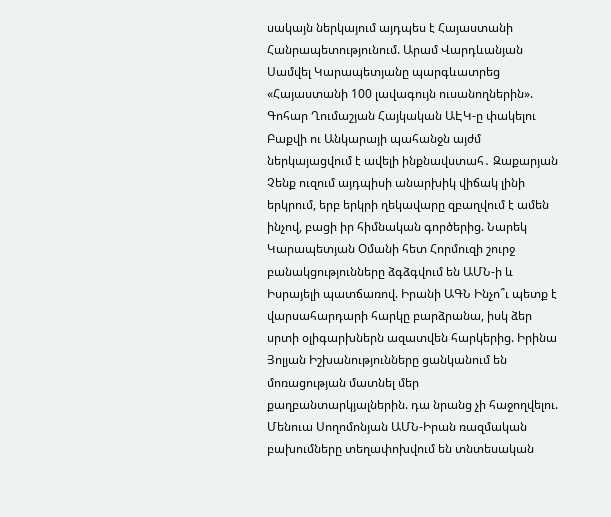սակայն ներկայում այդպես է Հայաստանի Հանրապետությունում. Արամ Վարդևանյան Սամվել Կարապետյանը պարգևատրեց «Հայաստանի 100 լավագույն ուսանողներին». Գոհար Ղումաշյան Հայկական ԱԷԿ-ը փակելու Բաքվի ու Անկարայի պահանջն այժմ ներկայացվում է ավելի ինքնավստահ․ Զաքարյան Չենք ուզում այդպիսի անարխիկ վիճակ լինի երկրում, երբ երկրի ղեկավարը զբաղվում է ամեն ինչով, բացի իր հիմնական գործերից. Նարեկ Կարապետյան Օմանի հետ Հորմուզի շուրջ բանակցությունները ձգձգվում են ԱՄՆ-ի և Իսրայելի պատճառով. Իրանի ԱԳՆ Ինչո՞ւ պետք է վարսահարդարի հարկը բարձրանա, իսկ ձեր սրտի օլիգարխներն ազատվեն հարկերից. Իրինա Յոլյան Իշխանությունները ցանկանում են մոռացության մատնել մեր քաղբանտարկյալներին. դա նրանց չի հաջողվելու. Մենուա Սողոմոնյան ԱՄՆ-Իրան ռազմական բախումները տեղափոխվում են տնտեսական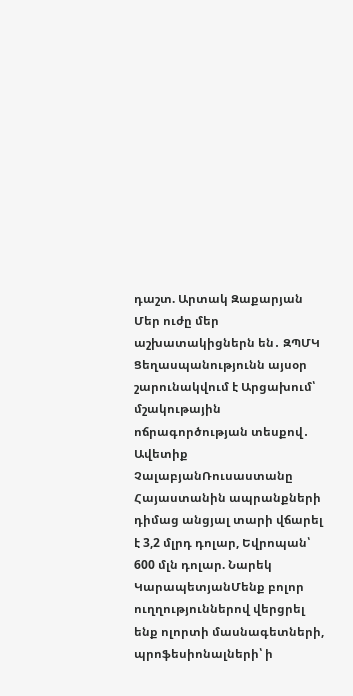դաշտ. Արտակ Զաքարյան Մեր ուժը մեր աշխատակիցներն են․ ԶՊՄԿ
Ցեղասպանությունն այսօր շարունակվում է Արցախում՝ մշակութային ոճրագործության տեսքով․ Ավետիք ՉալաբյանՌուսաստանը Հայաստանին ապրանքների դիմաց անցյալ տարի վճարել է 3,2 մլրդ դոլար, Եվրոպան՝ 600 մլն դոլար. Նարեկ ԿարապետյանՄենք բոլոր ուղղություններով վերցրել ենք ոլորտի մասնագետների, պրոֆեսիոնալների՝ ի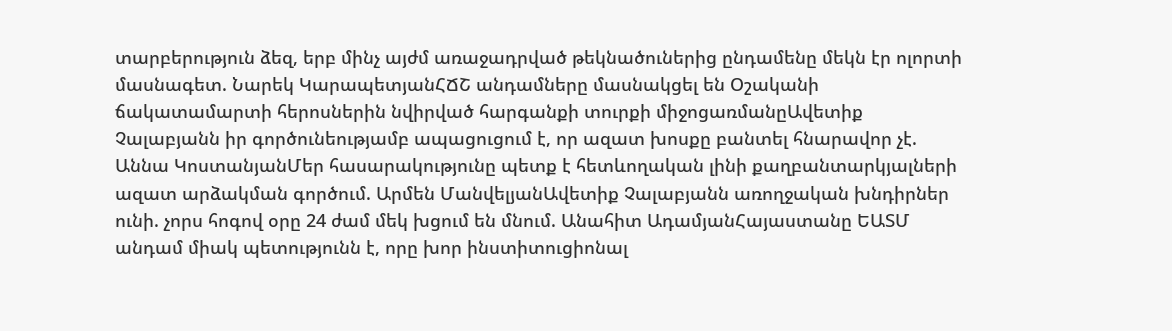տարբերություն ձեզ, երբ մինչ այժմ առաջադրված թեկնածուներից ընդամենը մեկն էր ոլորտի մասնագետ. Նարեկ ԿարապետյանՀՃՇ անդամները մասնակցել են Օշականի ճակատամարտի հերոսներին նվիրված հարգանքի տուրքի միջոցառմանըԱվետիք Չալաբյանն իր գործունեությամբ ապացուցում է, որ ազատ խոսքը բանտել հնարավոր չէ. Աննա ԿոստանյանՄեր հասարակությունը պետք է հետևողական լինի քաղբանտարկյալների ազատ արձակման գործում. Արմեն ՄանվելյանԱվետիք Չալաբյանն առողջական խնդիրներ ունի. չորս հոգով օրը 24 ժամ մեկ խցում են մնում. Անահիտ ԱդամյանՀայաստանը ԵԱՏՄ անդամ միակ պետությունն է, որը խոր ինստիտուցիոնալ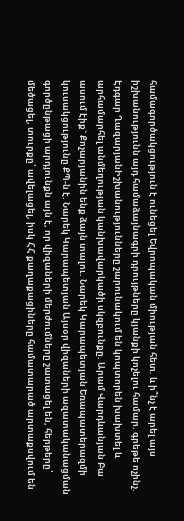համագործակցություն է ունեցել Եվրոպական միության հետ. և ի՞նչ է արել այս իշխանությունն այդ համաձայնագրի դրույթները կյանքի կոչելու համար. գրեթե ոչինչ. Էդգար ՂազարյանԻշխանությունները շարունակում են կոպտորեն խախտել և արհամարհել անմեղության կանխավարկածի սկզբունքը. Արամ Վարդևանյան Բա ասում էիք` Քոչարյանին ենք ձայն տալու. Նարեկ Կարապետյան Եռապատերազմի կուսակցությունը ՔՊ-ն է. Նարեկ Կարապետյան Այսօր վիզաների ազատականացման գործընթացի արդյունքն այն է, որ վիզաների մերժումները շատացել են, հերթերը՝ մեծացել, տուրքը՝ ավելացել, իսկ ՀՀ քաղաքացիները համատարած արտաքսվում են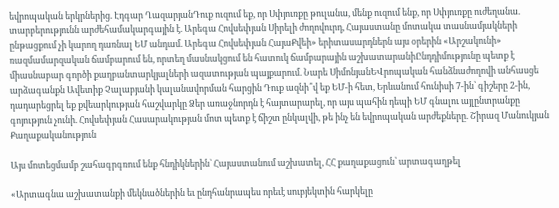եվրոպական երկրներից. Էդգար ՂազարյանԴուք ուզում եք, որ Սփյուռքը թուլանա, մենք ուզում ենք, որ Սփյուռքը ուժեղանա. տարբերությունն արժեհամակարգային է. Արեգա Հովսեփյան Սիրելի ժողովուրդ, Հայաստանը մոտակա տասնամյակների ընթացքում չի կարող դառնալ ԵՄ անդամ. Արեգա Հովսեփյան ՀայաՔվեի» երիտասարդներն այս օրերին «Արշակունի» ռազմամարզական ճամբարում են, որտեղ մասնակցում են հատուկ ճամբարային աշխատարանիԸնդդիմությունը պետք է միասնաբար գործի քաղբանտարկյալների ազատության պայքարում. Նարե ՍիմոնյանԵՎրոպական հանձնաժողովի անհասցե արձագանքն Ավետիք Չալաբյանի կալանավորման հարցին Դուք ազնի՞վ եք ԵՄ-ի հետ, Երևանում հունիսի 7-ին՝ գիշերը 2-ին, դադարեցրել եք քվեարկության հաշվարկը Ձեր առաջնորդն է հայտարարել, որ այս պահին դեպի ԵՄ գնալու այլընտրանքը գոյություն չունի. Հովսեփյան Հասարակության մոտ պետք է ճիշտ ընկալվի, թե ինչ են եվրոպական արժեքները. Շիրազ Մանուկյան
Քաղաքականություն

Այս մոտեցմամբ շահագրգռում ենք հնդիկներին` Հայաստանում աշխատել, ՀՀ քաղաքացուն՝ արտագաղթել

«Արտագնա աշխատանքի մեկնածներին եւ ընդհանրապես որեւէ սուբյեկտին հարկելը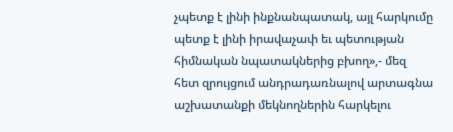չպետք է լինի ինքնանպատակ, այլ հարկումը պետք է լինի իրավաչափ եւ պետության հիմնական նպատակներից բխող»,- մեզ հետ զրույցում անդրադառնալով արտագնա աշխատանքի մեկնողներին հարկելու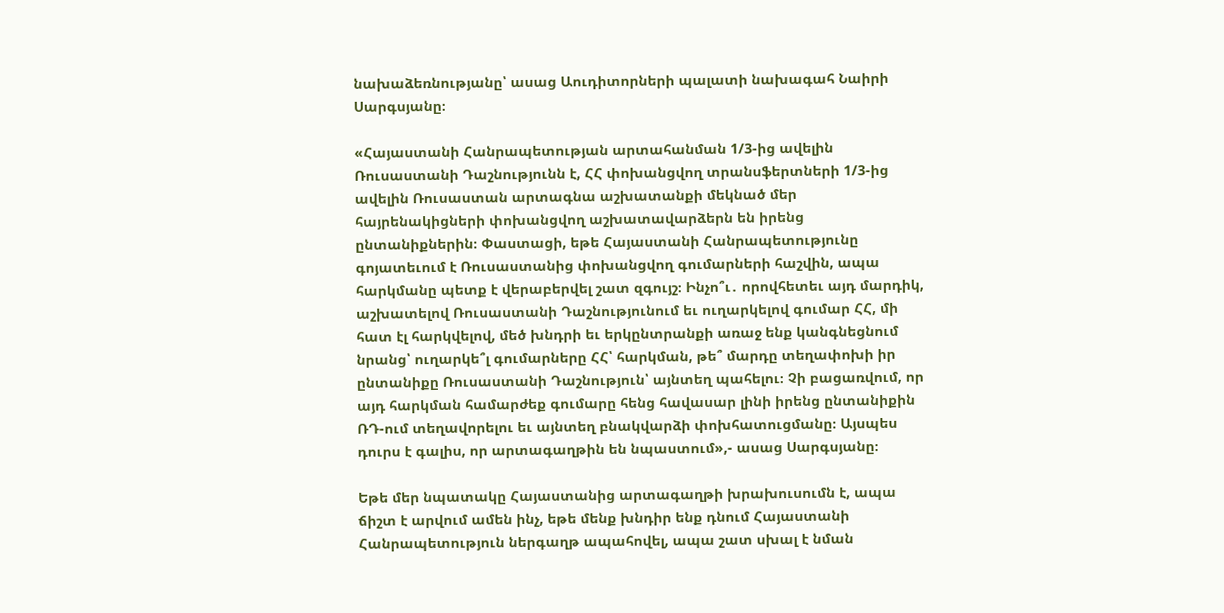նախաձեռնությանը՝ ասաց Աուդիտորների պալատի նախագահ Նաիրի Սարգսյանը։

«Հայաստանի Հանրապետության արտահանման 1/3-ից ավելին Ռուսաստանի Դաշնությունն է, ՀՀ փոխանցվող տրանսֆերտների 1/3-ից ավելին Ռուսաստան արտագնա աշխատանքի մեկնած մեր հայրենակիցների փոխանցվող աշխատավարձերն են իրենց ընտանիքներին։ Փաստացի, եթե Հայաստանի Հանրապետությունը գոյատեւում է Ռուսաստանից փոխանցվող գումարների հաշվին, ապա հարկմանը պետք է վերաբերվել շատ զգույշ։ Ինչո՞ւ․ որովհետեւ այդ մարդիկ, աշխատելով Ռուսաստանի Դաշնությունում եւ ուղարկելով գումար ՀՀ, մի հատ էլ հարկվելով, մեծ խնդրի եւ երկընտրանքի առաջ ենք կանգնեցնում նրանց՝ ուղարկե՞լ գումարները ՀՀ՝ հարկման, թե՞ մարդը տեղափոխի իր ընտանիքը Ռուսաստանի Դաշնություն՝ այնտեղ պահելու։ Չի բացառվում, որ այդ հարկման համարժեք գումարը հենց հավասար լինի իրենց ընտանիքին ՌԴ-ում տեղավորելու եւ այնտեղ բնակվարձի փոխհատուցմանը։ Այսպես դուրս է գալիս, որ արտագաղթին են նպաստում»,- ասաց Սարգսյանը։

Եթե մեր նպատակը Հայաստանից արտագաղթի խրախուսումն է, ապա ճիշտ է արվում ամեն ինչ, եթե մենք խնդիր ենք դնում Հայաստանի Հանրապետություն ներգաղթ ապահովել, ապա շատ սխալ է նման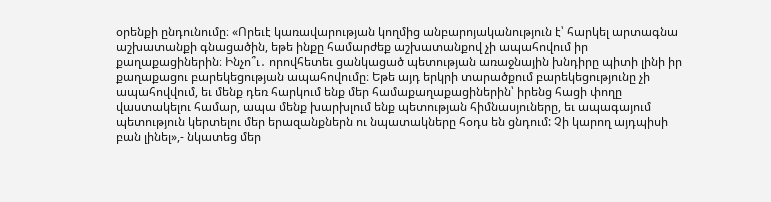օրենքի ընդունումը։ «Որեւէ կառավարության կողմից անբարոյականություն է՝ հարկել արտագնա աշխատանքի գնացածին, եթե ինքը համարժեք աշխատանքով չի ապահովում իր քաղաքացիներին։ Ինչո՞ւ․ որովհետեւ ցանկացած պետության առաջնային խնդիրը պիտի լինի իր քաղաքացու բարեկեցության ապահովումը։ Եթե այդ երկրի տարածքում բարեկեցությունը չի ապահովվում, եւ մենք դեռ հարկում ենք մեր համաքաղաքացիներին՝ իրենց հացի փողը վաստակելու համար, ապա մենք խարխլում ենք պետության հիմնասյուները, եւ ապագայում պետություն կերտելու մեր երազանքներն ու նպատակները հօդս են ցնդում: Չի կարող այդպիսի բան լինել»,- նկատեց մեր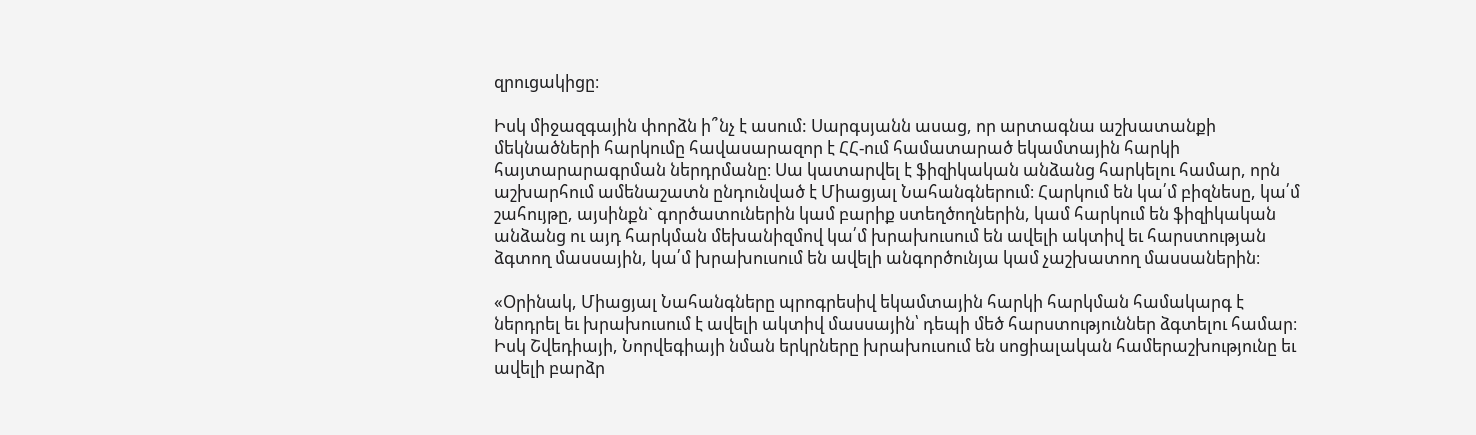զրուցակիցը։

Իսկ միջազգային փորձն ի՞նչ է ասում: Սարգսյանն ասաց, որ արտագնա աշխատանքի մեկնածների հարկումը հավասարազոր է ՀՀ-ում համատարած եկամտային հարկի հայտարարագրման ներդրմանը։ Սա կատարվել է ֆիզիկական անձանց հարկելու համար, որն աշխարհում ամենաշատն ընդունված է Միացյալ Նահանգներում։ Հարկում են կա՛մ բիզնեսը, կա՛մ շահույթը, այսինքն` գործատուներին կամ բարիք ստեղծողներին, կամ հարկում են ֆիզիկական անձանց ու այդ հարկման մեխանիզմով կա՛մ խրախուսում են ավելի ակտիվ եւ հարստության ձգտող մասսային, կա՛մ խրախուսում են ավելի անգործունյա կամ չաշխատող մասսաներին։

«Օրինակ, Միացյալ Նահանգները պրոգրեսիվ եկամտային հարկի հարկման համակարգ է ներդրել եւ խրախուսում է ավելի ակտիվ մասսային՝ դեպի մեծ հարստություններ ձգտելու համար։ Իսկ Շվեդիայի, Նորվեգիայի նման երկրները խրախուսում են սոցիալական համերաշխությունը եւ ավելի բարձր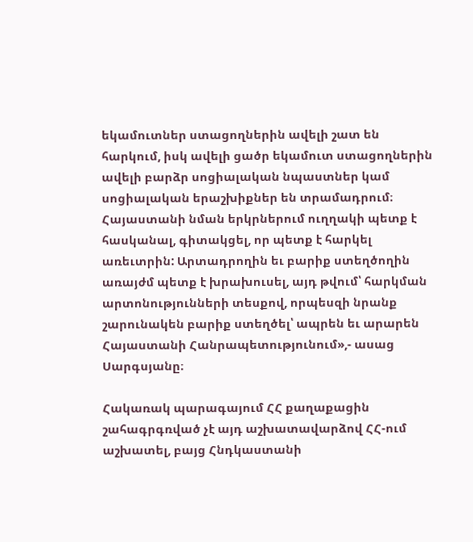եկամուտներ ստացողներին ավելի շատ են հարկում, իսկ ավելի ցածր եկամուտ ստացողներին ավելի բարձր սոցիալական նպաստներ կամ սոցիալական երաշխիքներ են տրամադրում։ Հայաստանի նման երկրներում ուղղակի պետք է հասկանալ, գիտակցել, որ պետք է հարկել առեւտրին: Արտադրողին եւ բարիք ստեղծողին առայժմ պետք է խրախուսել, այդ թվում՝ հարկման արտոնությունների տեսքով, որպեսզի նրանք շարունակեն բարիք ստեղծել՝ ապրեն եւ արարեն Հայաստանի Հանրապետությունում»,- ասաց Սարգսյանը։

Հակառակ պարագայում ՀՀ քաղաքացին շահագրգռված չէ այդ աշխատավարձով ՀՀ-ում աշխատել, բայց Հնդկաստանի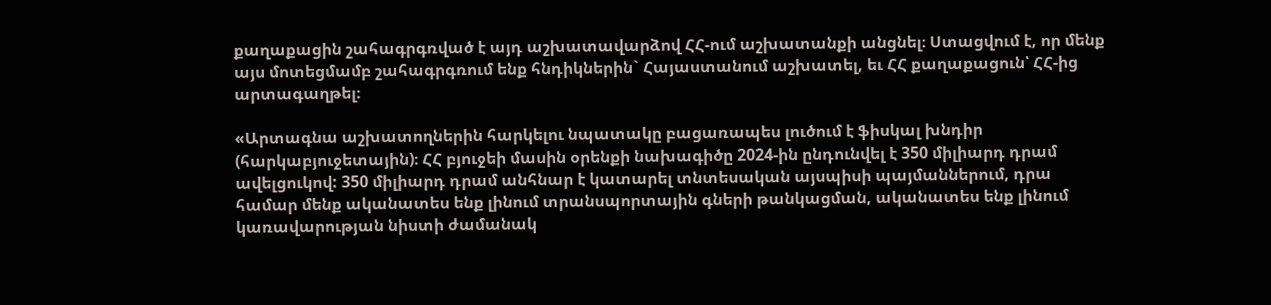քաղաքացին շահագրգռված է այդ աշխատավարձով ՀՀ-ում աշխատանքի անցնել։ Ստացվում է, որ մենք այս մոտեցմամբ շահագրգռում ենք հնդիկներին` Հայաստանում աշխատել, եւ ՀՀ քաղաքացուն՝ ՀՀ-ից արտագաղթել։

«Արտագնա աշխատողներին հարկելու նպատակը բացառապես լուծում է ֆիսկալ խնդիր (հարկաբյուջետային)։ ՀՀ բյուջեի մասին օրենքի նախագիծը 2024-ին ընդունվել է 350 միլիարդ դրամ ավելցուկով: 350 միլիարդ դրամ անհնար է կատարել տնտեսական այսպիսի պայմաններում, դրա համար մենք ականատես ենք լինում տրանսպորտային գների թանկացման, ականատես ենք լինում կառավարության նիստի ժամանակ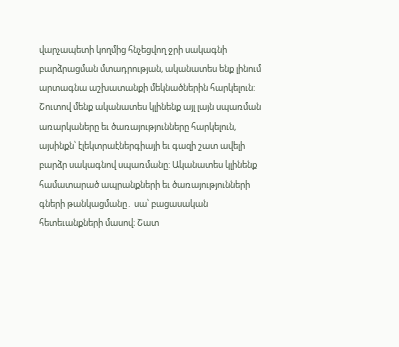վարչապետի կողմից հնչեցվող ջրի սակագնի բարձրացման մտադրության, ականատես ենք լինում արտագնա աշխատանքի մեկնածներին հարկելուն: Շուտով մենք ականատես կլինենք այլ լայն սպառման առարկաները եւ ծառայությունները հարկելուն, այսինքն՝ էլեկտրաէներգիայի եւ գազի շատ ավելի բարձր սակագնով սպառմանը: Ականատես կլինենք համատարած ապրանքների եւ ծառայությունների գների թանկացմանը․ սա՝ բացասական հետեւանքների մասով։ Շատ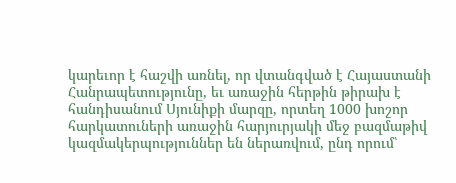կարեւոր է հաշվի առնել, որ վտանգված է Հայաստանի Հանրապետությունը, եւ առաջին հերթին թիրախ է հանդիսանում Սյունիքի մարզը, որտեղ 1000 խոշոր հարկատուների առաջին հարյուրյակի մեջ բազմաթիվ կազմակերպություններ են ներառվում, ընդ որում՝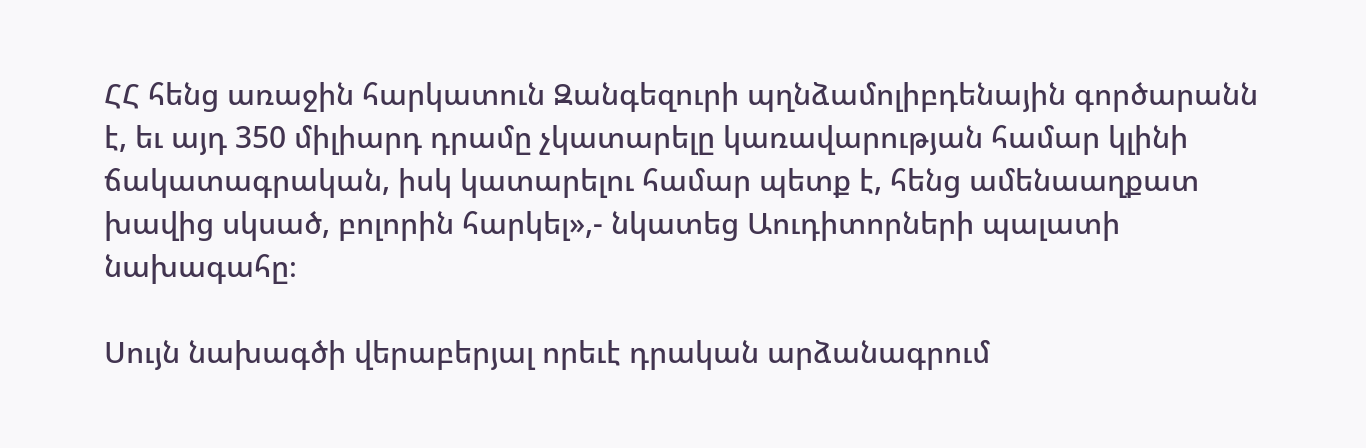ՀՀ հենց առաջին հարկատուն Զանգեզուրի պղնձամոլիբդենային գործարանն է, եւ այդ 350 միլիարդ դրամը չկատարելը կառավարության համար կլինի ճակատագրական, իսկ կատարելու համար պետք է, հենց ամենաաղքատ խավից սկսած, բոլորին հարկել»,- նկատեց Աուդիտորների պալատի նախագահը։

Սույն նախագծի վերաբերյալ որեւէ դրական արձանագրում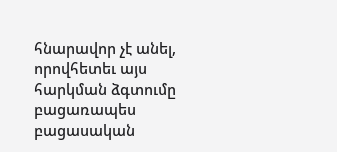հնարավոր չէ անել, որովհետեւ այս հարկման ձգտումը բացառապես բացասական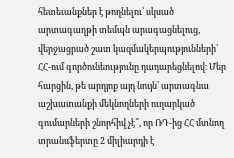հետեւանքներ է թողնելու՝ սկսած արտագաղթի տեմպն արագացնելուց, վերջացրած շատ կազմակերպությունների՝ ՀՀ-ում գործունեությունը դադարեցնելով։ Մեր հարցին, թե արդյոք այդ նույն՝ արտագնա աշխատանքի մեկնողների ուղարկած գումարների շնորհիվ չէ՞, որ ՌԴ-ից ՀՀ մտնող տրանսֆերտը 2 միլիարդի է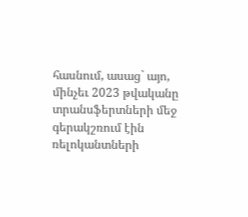հասնում, ասաց` այո, մինչեւ 2023 թվականը տրանսֆերտների մեջ գերակշռում էին ռելոկանտների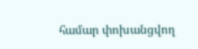համար փոխանցվող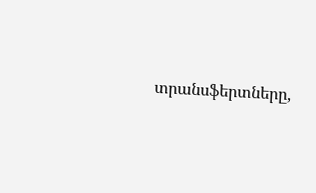տրանսֆերտները,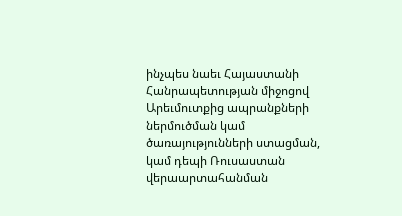ինչպես նաեւ Հայաստանի Հանրապետության միջոցով Արեւմուտքից ապրանքների ներմուծման կամ ծառայությունների ստացման, կամ դեպի Ռուսաստան վերաարտահանման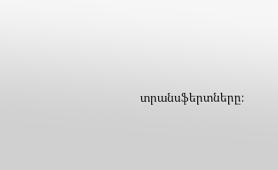տրանսֆերտները։